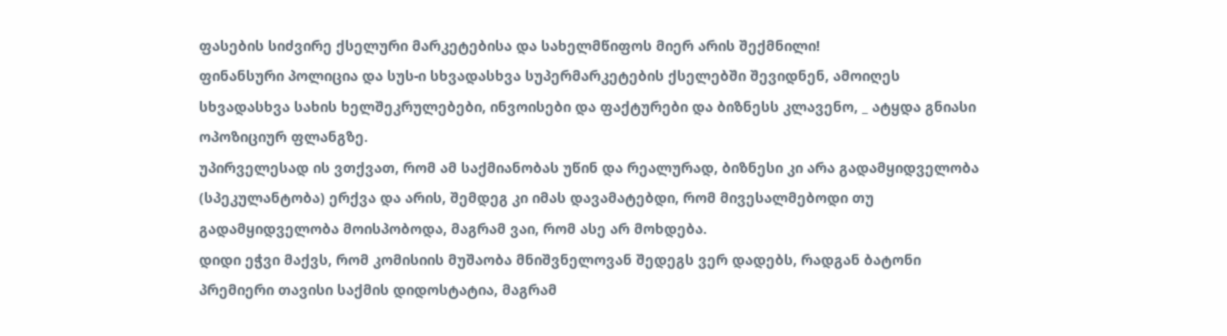ფასების სიძვირე ქსელური მარკეტებისა და სახელმწიფოს მიერ არის შექმნილი!
ფინანსური პოლიცია და სუს-ი სხვადასხვა სუპერმარკეტების ქსელებში შევიდნენ, ამოიღეს სხვადასხვა სახის ხელშეკრულებები, ინვოისები და ფაქტურები და ბიზნესს კლავენო, _ ატყდა გნიასი ოპოზიციურ ფლანგზე.
უპირველესად ის ვთქვათ, რომ ამ საქმიანობას უწინ და რეალურად, ბიზნესი კი არა გადამყიდველობა (სპეკულანტობა) ერქვა და არის, შემდეგ კი იმას დავამატებდი, რომ მივესალმებოდი თუ გადამყიდველობა მოისპობოდა, მაგრამ ვაი, რომ ასე არ მოხდება.
დიდი ეჭვი მაქვს, რომ კომისიის მუშაობა მნიშვნელოვან შედეგს ვერ დადებს, რადგან ბატონი პრემიერი თავისი საქმის დიდოსტატია, მაგრამ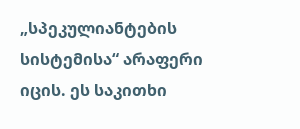„სპეკულიანტების სისტემისა“ არაფერი იცის. ეს საკითხი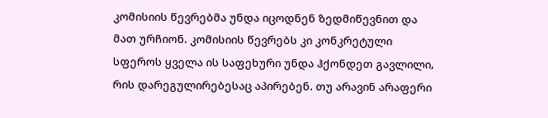კომისიის წევრებმა უნდა იცოდნენ ზედმიწევნით და მათ ურჩიონ. კომისიის წევრებს კი კონკრეტული სფეროს ყველა ის საფეხური უნდა ჰქონდეთ გავლილი, რის დარეგულირებესაც აპირებენ. თუ არავინ არაფერი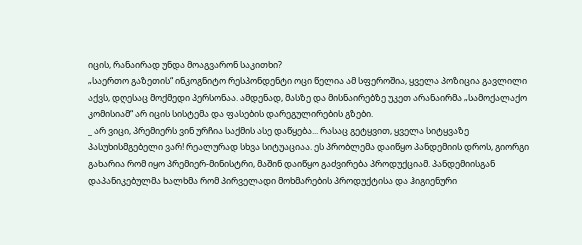იცის, რანაირად უნდა მოაგვარონ საკითხი?
„საერთო გაზეთის“ ინკოგნიტო რესპონდენტი ოცი წელია ამ სფეროშია, ყველა პოზიცია გავლილი აქვს, დღესაც მოქმედი პერსონაა. ამდენად, მასზე და მისნაირებზე უკეთ არანაირმა „სამოქალაქო კომისიამ“ არ იცის სისტემა და ფასების დარეგულირების გზები.
_ არ ვიცი, პრემიერს ვინ ურჩია საქმის ასე დაწყება... რასაც გეტყვით, ყველა სიტყვაზე პასუხისმგებელი ვარ! რეალურად სხვა სიტუაციაა. ეს პრობლემა დაიწყო პანდემიის დროს, გიორგი გახარია რომ იყო პრემიერ-მინისტრი, მაშინ დაიწყო გაძვირება პროდუქციამ. პანდემიისგან დაპანიკებულმა ხალხმა რომ პირველადი მოხმარების პროდუქტისა და ჰიგიენური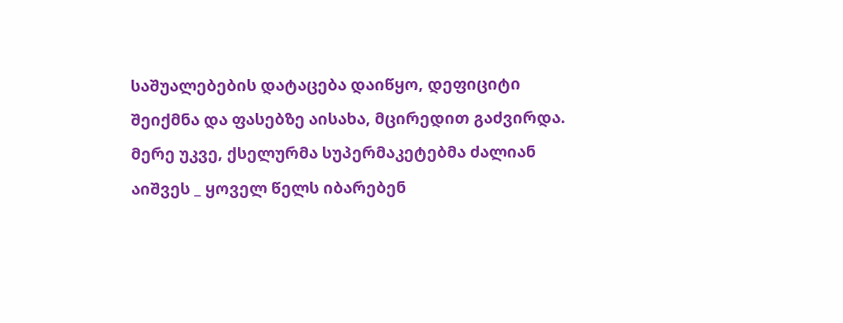საშუალებების დატაცება დაიწყო, დეფიციტი შეიქმნა და ფასებზე აისახა, მცირედით გაძვირდა.
მერე უკვე, ქსელურმა სუპერმაკეტებმა ძალიან აიშვეს _ ყოველ წელს იბარებენ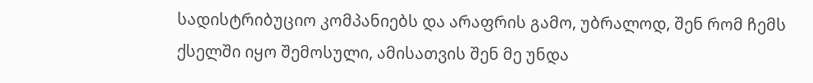სადისტრიბუციო კომპანიებს და არაფრის გამო, უბრალოდ, შენ რომ ჩემს ქსელში იყო შემოსული, ამისათვის შენ მე უნდა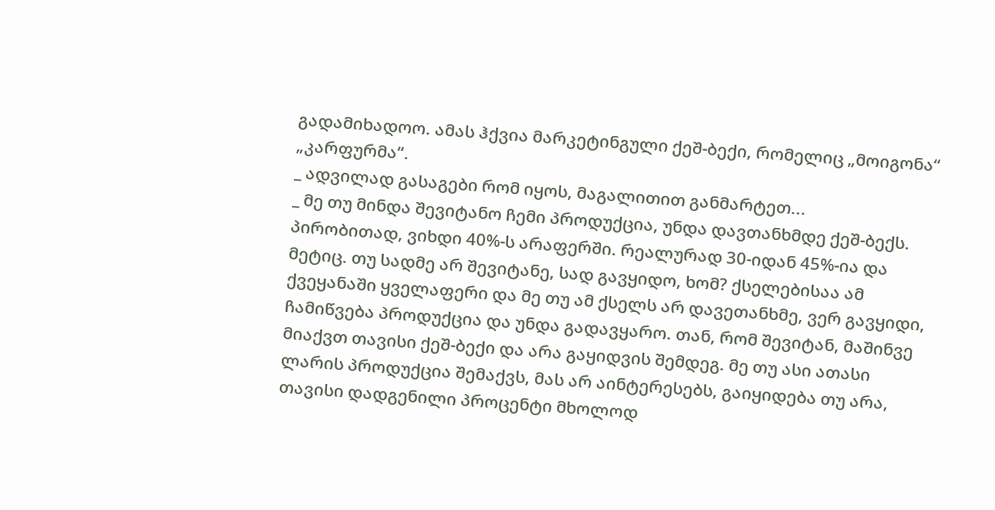გადამიხადოო. ამას ჰქვია მარკეტინგული ქეშ-ბექი, რომელიც „მოიგონა“ „კარფურმა“.
_ ადვილად გასაგები რომ იყოს, მაგალითით განმარტეთ...
_ მე თუ მინდა შევიტანო ჩემი პროდუქცია, უნდა დავთანხმდე ქეშ-ბექს. პირობითად, ვიხდი 40%-ს არაფერში. რეალურად 30-იდან 45%-ია და მეტიც. თუ სადმე არ შევიტანე, სად გავყიდო, ხომ? ქსელებისაა ამ ქვეყანაში ყველაფერი და მე თუ ამ ქსელს არ დავეთანხმე, ვერ გავყიდი, ჩამიწვება პროდუქცია და უნდა გადავყარო. თან, რომ შევიტან, მაშინვე მიაქვთ თავისი ქეშ-ბექი და არა გაყიდვის შემდეგ. მე თუ ასი ათასი ლარის პროდუქცია შემაქვს, მას არ აინტერესებს, გაიყიდება თუ არა, თავისი დადგენილი პროცენტი მხოლოდ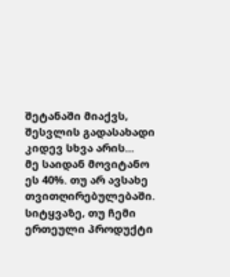შეტანაში მიაქვს, შესვლის გადასახადი კიდევ სხვა არის...
მე საიდან მოვიტანო ეს 40%. თუ არ ავსახე თვითღირებულებაში. სიტყვაზე, თუ ჩემი ერთეული პროდუქტი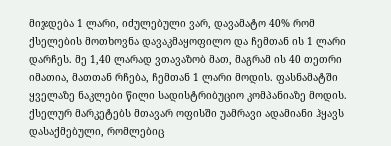მიჯდება 1 ლარი, იძულებული ვარ, დავამატო 40% რომ ქსელების მოთხოვნა დავაკმაყოფილო და ჩემთან ის 1 ლარი დარჩეს. მე 1,40 ლარად ვთავაზობ მათ, მაგრამ ის 40 თეთრი იმათია, მათთან რჩება, ჩემთან 1 ლარი მოდის. ფასნამატში ყველაზე ნაკლები წილი სადისტრიბუციო კომპანიაზე მოდის.
ქსელურ მარკეტებს მთავარ ოფისში უამრავი ადამიანი ჰყავს დასაქმებული, რომლებიც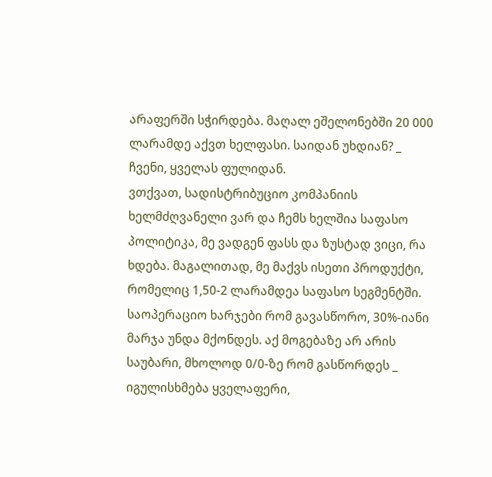არაფერში სჭირდება. მაღალ ეშელონებში 20 000 ლარამდე აქვთ ხელფასი. საიდან უხდიან? _ ჩვენი, ყველას ფულიდან.
ვთქვათ, სადისტრიბუციო კომპანიის ხელმძღვანელი ვარ და ჩემს ხელშია საფასო პოლიტიკა, მე ვადგენ ფასს და ზუსტად ვიცი, რა ხდება. მაგალითად, მე მაქვს ისეთი პროდუქტი, რომელიც 1,50-2 ლარამდეა საფასო სეგმენტში. საოპერაციო ხარჯები რომ გავასწორო, 30%-იანი მარჯა უნდა მქონდეს. აქ მოგებაზე არ არის საუბარი, მხოლოდ 0/0-ზე რომ გასწორდეს _ იგულისხმება ყველაფერი,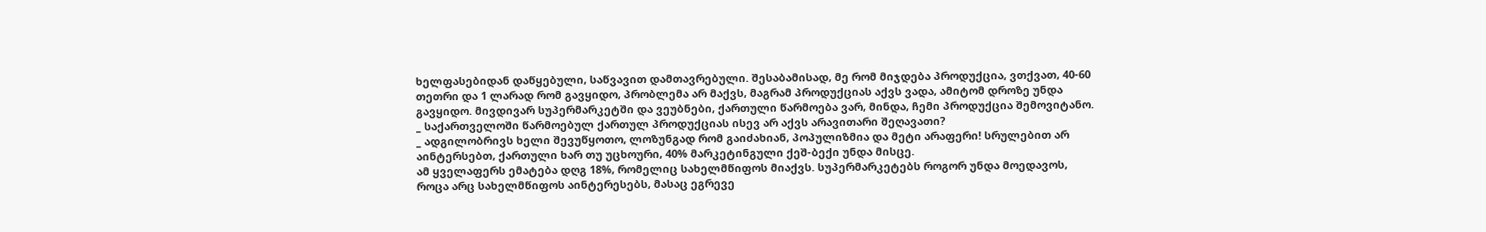ხელფასებიდან დაწყებული, საწვავით დამთავრებული. შესაბამისად, მე რომ მიჯდება პროდუქცია, ვთქვათ, 40-60 თეთრი და 1 ლარად რომ გავყიდო, პრობლემა არ მაქვს, მაგრამ პროდუქციას აქვს ვადა, ამიტომ დროზე უნდა გავყიდო. მივდივარ სუპერმარკეტში და ვეუბნები, ქართული წარმოება ვარ, მინდა, ჩემი პროდუქცია შემოვიტანო.
_ საქართველოში წარმოებულ ქართულ პროდუქციას ისევ არ აქვს არავითარი შეღავათი?
_ ადგილობრივს ხელი შევუწყოთო, ლოზუნგად რომ გაიძახიან, პოპულიზმია და მეტი არაფერი! სრულებით არ აინტერსებთ, ქართული ხარ თუ უცხოური, 40% მარკეტინგული ქეშ-ბექი უნდა მისცე.
ამ ყველაფერს ემატება დღგ 18%, რომელიც სახელმწიფოს მიაქვს. სუპერმარკეტებს როგორ უნდა მოედავოს, როცა არც სახელმწიფოს აინტერესებს, მასაც ეგრევე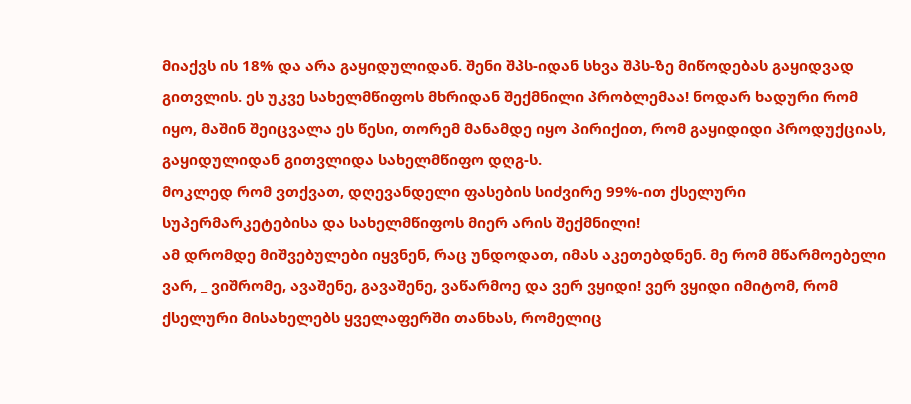მიაქვს ის 18% და არა გაყიდულიდან. შენი შპს-იდან სხვა შპს-ზე მიწოდებას გაყიდვად გითვლის. ეს უკვე სახელმწიფოს მხრიდან შექმნილი პრობლემაა! ნოდარ ხადური რომ იყო, მაშინ შეიცვალა ეს წესი, თორემ მანამდე იყო პირიქით, რომ გაყიდიდი პროდუქციას, გაყიდულიდან გითვლიდა სახელმწიფო დღგ-ს.
მოკლედ რომ ვთქვათ, დღევანდელი ფასების სიძვირე 99%-ით ქსელური სუპერმარკეტებისა და სახელმწიფოს მიერ არის შექმნილი!
ამ დრომდე მიშვებულები იყვნენ, რაც უნდოდათ, იმას აკეთებდნენ. მე რომ მწარმოებელი ვარ, _ ვიშრომე, ავაშენე, გავაშენე, ვაწარმოე და ვერ ვყიდი! ვერ ვყიდი იმიტომ, რომ ქსელური მისახელებს ყველაფერში თანხას, რომელიც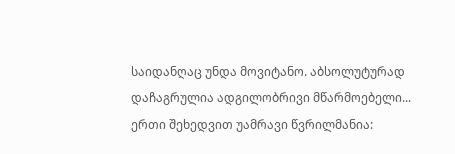საიდანღაც უნდა მოვიტანო. აბსოლუტურად დაჩაგრულია ადგილობრივი მწარმოებელი...
ერთი შეხედვით უამრავი წვრილმანია: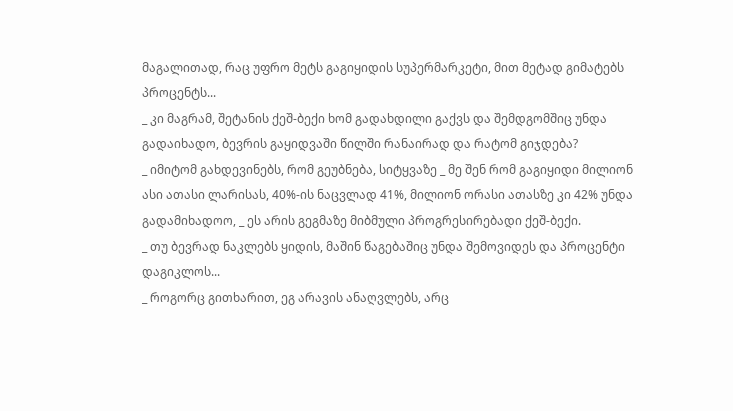მაგალითად, რაც უფრო მეტს გაგიყიდის სუპერმარკეტი, მით მეტად გიმატებს პროცენტს...
_ კი მაგრამ, შეტანის ქეშ-ბექი ხომ გადახდილი გაქვს და შემდგომშიც უნდა გადაიხადო, ბევრის გაყიდვაში წილში რანაირად და რატომ გიჯდება?
_ იმიტომ გახდევინებს, რომ გეუბნება, სიტყვაზე _ მე შენ რომ გაგიყიდი მილიონ ასი ათასი ლარისას, 40%-ის ნაცვლად 41%, მილიონ ორასი ათასზე კი 42% უნდა გადამიხადოო, _ ეს არის გეგმაზე მიბმული პროგრესირებადი ქეშ-ბექი.
_ თუ ბევრად ნაკლებს ყიდის, მაშინ წაგებაშიც უნდა შემოვიდეს და პროცენტი დაგიკლოს...
_ როგორც გითხარით, ეგ არავის ანაღვლებს, არც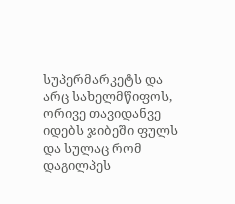სუპერმარკეტს და არც სახელმწიფოს, ორივე თავიდანვე იდებს ჯიბეში ფულს და სულაც რომ დაგილპეს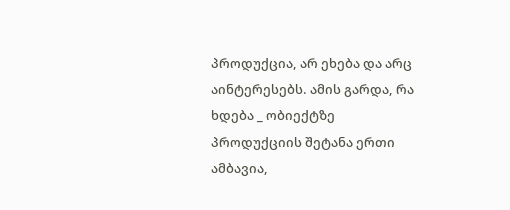პროდუქცია, არ ეხება და არც აინტერესებს. ამის გარდა, რა ხდება _ ობიექტზე პროდუქციის შეტანა ერთი ამბავია,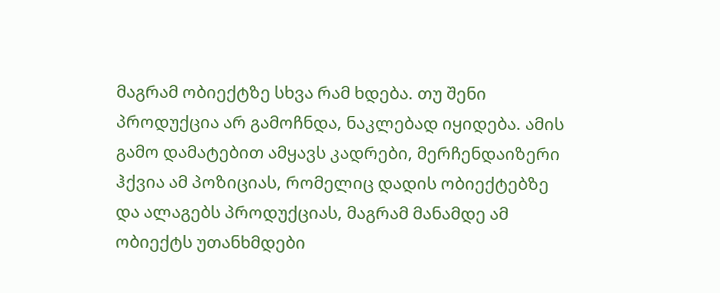მაგრამ ობიექტზე სხვა რამ ხდება. თუ შენი პროდუქცია არ გამოჩნდა, ნაკლებად იყიდება. ამის გამო დამატებით ამყავს კადრები, მერჩენდაიზერი ჰქვია ამ პოზიციას, რომელიც დადის ობიექტებზე და ალაგებს პროდუქციას, მაგრამ მანამდე ამ ობიექტს უთანხმდები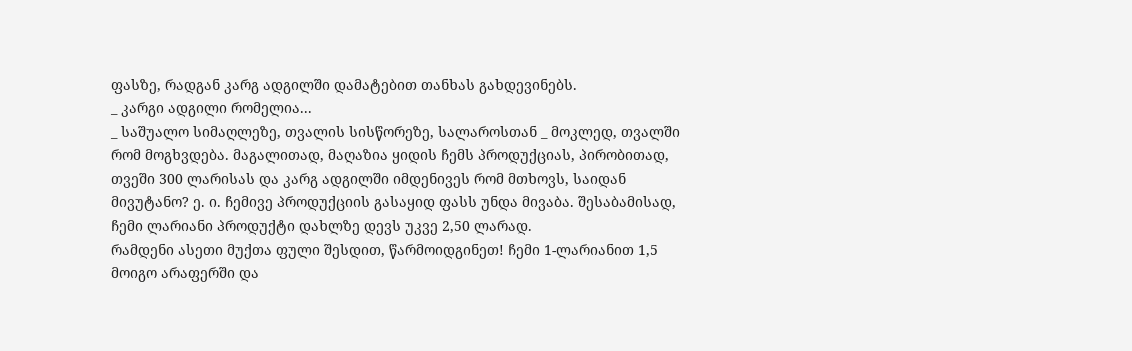ფასზე, რადგან კარგ ადგილში დამატებით თანხას გახდევინებს.
_ კარგი ადგილი რომელია...
_ საშუალო სიმაღლეზე, თვალის სისწორეზე, სალაროსთან _ მოკლედ, თვალში რომ მოგხვდება. მაგალითად, მაღაზია ყიდის ჩემს პროდუქციას, პირობითად, თვეში 300 ლარისას და კარგ ადგილში იმდენივეს რომ მთხოვს, საიდან მივუტანო? ე. ი. ჩემივე პროდუქციის გასაყიდ ფასს უნდა მივაბა. შესაბამისად, ჩემი ლარიანი პროდუქტი დახლზე დევს უკვე 2,50 ლარად.
რამდენი ასეთი მუქთა ფული შესდით, წარმოიდგინეთ! ჩემი 1-ლარიანით 1,5 მოიგო არაფერში და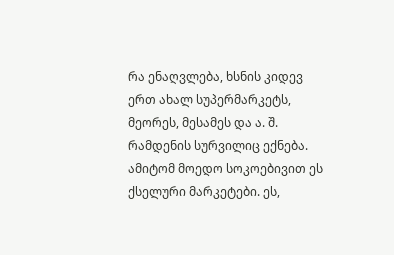რა ენაღვლება, ხსნის კიდევ ერთ ახალ სუპერმარკეტს, მეორეს, მესამეს და ა. შ. რამდენის სურვილიც ექნება. ამიტომ მოედო სოკოებივით ეს ქსელური მარკეტები. ეს,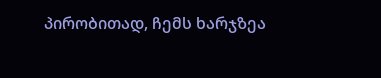პირობითად, ჩემს ხარჯზეა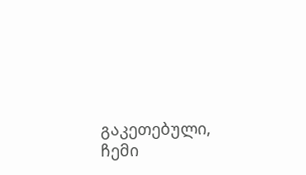გაკეთებული, ჩემი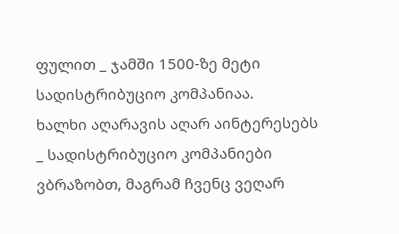ფულით _ ჯამში 1500-ზე მეტი სადისტრიბუციო კომპანიაა.
ხალხი აღარავის აღარ აინტერესებს _ სადისტრიბუციო კომპანიები ვბრაზობთ, მაგრამ ჩვენც ვეღარ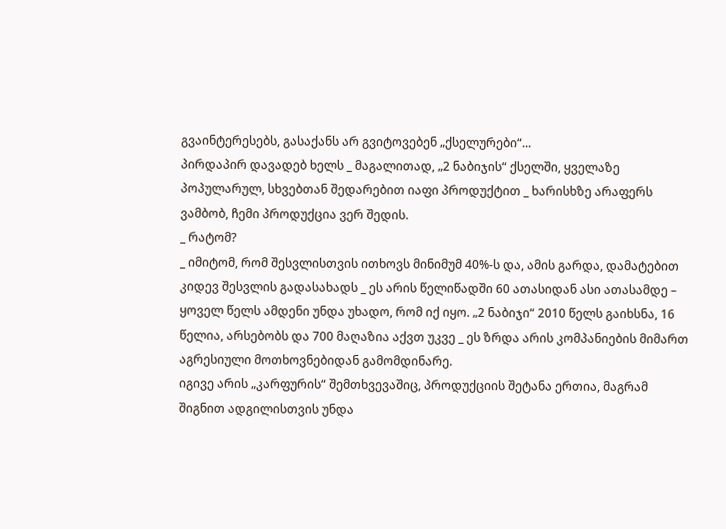გვაინტერესებს, გასაქანს არ გვიტოვებენ „ქსელურები“...
პირდაპირ დავადებ ხელს _ მაგალითად, „2 ნაბიჯის“ ქსელში, ყველაზე პოპულარულ, სხვებთან შედარებით იაფი პროდუქტით _ ხარისხზე არაფერს ვამბობ, ჩემი პროდუქცია ვერ შედის.
_ რატომ?
_ იმიტომ, რომ შესვლისთვის ითხოვს მინიმუმ 40%-ს და, ამის გარდა, დამატებით კიდევ შესვლის გადასახადს _ ეს არის წელიწადში 60 ათასიდან ასი ათასამდე – ყოველ წელს ამდენი უნდა უხადო, რომ იქ იყო. „2 ნაბიჯი“ 2010 წელს გაიხსნა, 16 წელია, არსებობს და 700 მაღაზია აქვთ უკვე _ ეს ზრდა არის კომპანიების მიმართ აგრესიული მოთხოვნებიდან გამომდინარე.
იგივე არის „კარფურის“ შემთხვევაშიც, პროდუქციის შეტანა ერთია, მაგრამ შიგნით ადგილისთვის უნდა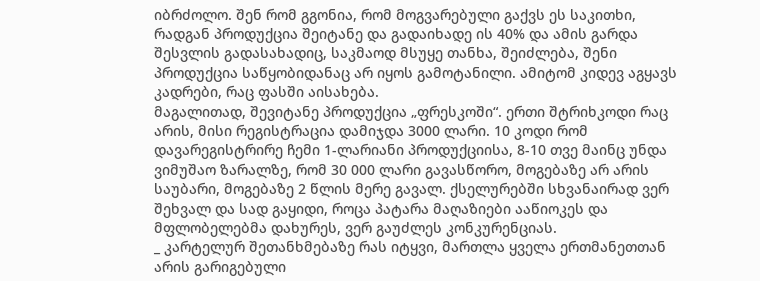იბრძოლო. შენ რომ გგონია, რომ მოგვარებული გაქვს ეს საკითხი, რადგან პროდუქცია შეიტანე და გადაიხადე ის 40% და ამის გარდა შესვლის გადასახადიც, საკმაოდ მსუყე თანხა, შეიძლება, შენი პროდუქცია საწყობიდანაც არ იყოს გამოტანილი. ამიტომ კიდევ აგყავს კადრები, რაც ფასში აისახება.
მაგალითად, შევიტანე პროდუქცია „ფრესკოში“. ერთი შტრიხკოდი რაც არის, მისი რეგისტრაცია დამიჯდა 3000 ლარი. 10 კოდი რომ დავარეგისტრირე ჩემი 1-ლარიანი პროდუქციისა, 8-10 თვე მაინც უნდა ვიმუშაო ზარალზე, რომ 30 000 ლარი გავასწორო, მოგებაზე არ არის საუბარი, მოგებაზე 2 წლის მერე გავალ. ქსელურებში სხვანაირად ვერ შეხვალ და სად გაყიდი, როცა პატარა მაღაზიები ააწიოკეს და მფლობელებმა დახურეს, ვერ გაუძლეს კონკურენციას.
_ კარტელურ შეთანხმებაზე რას იტყვი, მართლა ყველა ერთმანეთთან არის გარიგებული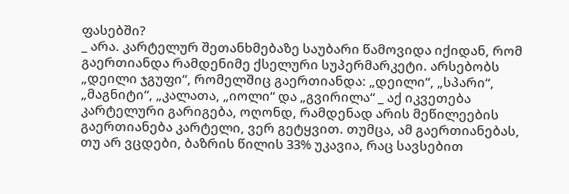ფასებში?
_ არა. კარტელურ შეთანხმებაზე საუბარი წამოვიდა იქიდან, რომ გაერთიანდა რამდენიმე ქსელური სუპერმარკეტი. არსებობს „დეილი ჯგუფი“, რომელშიც გაერთიანდა: „დეილი“, „სპარი“, „მაგნიტი“, „კალათა, „იოლი“ და „გვირილა“ _ აქ იკვეთება კარტელური გარიგება, ოღონდ, რამდენად არის მეწილეების გაერთიანება კარტელი, ვერ გეტყვით. თუმცა, ამ გაერთიანებას, თუ არ ვცდები, ბაზრის წილის 33% უკავია, რაც სავსებით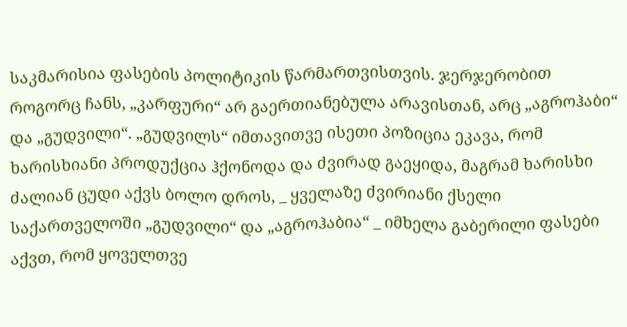საკმარისია ფასების პოლიტიკის წარმართვისთვის. ჯერჯერობით როგორც ჩანს, „კარფური“ არ გაერთიანებულა არავისთან, არც „აგროჰაბი“ და „გუდვილი“. „გუდვილს“ იმთავითვე ისეთი პოზიცია ეკავა, რომ ხარისხიანი პროდუქცია ჰქონოდა და ძვირად გაეყიდა, მაგრამ ხარისხი ძალიან ცუდი აქვს ბოლო დროს, _ ყველაზე ძვირიანი ქსელი საქართველოში „გუდვილი“ და „აგროჰაბია“ _ იმხელა გაბერილი ფასები აქვთ, რომ ყოველთვე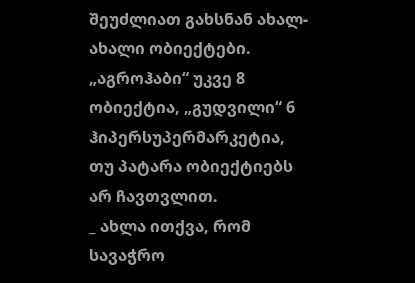შეუძლიათ გახსნან ახალ-ახალი ობიექტები. „აგროჰაბი“ უკვე 8 ობიექტია, „გუდვილი“ 6 ჰიპერსუპერმარკეტია, თუ პატარა ობიექტიებს არ ჩავთვლით.
_ ახლა ითქვა, რომ სავაჭრო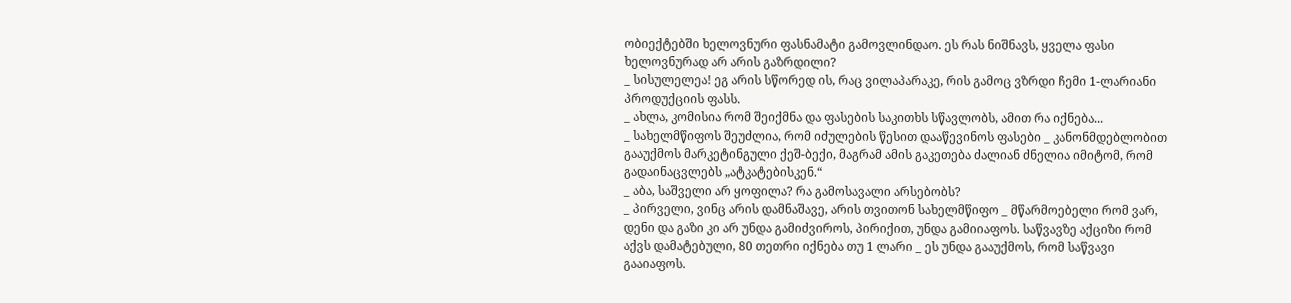ობიექტებში ხელოვნური ფასნამატი გამოვლინდაო. ეს რას ნიშნავს, ყველა ფასი ხელოვნურად არ არის გაზრდილი?
_ სისულელეა! ეგ არის სწორედ ის, რაც ვილაპარაკე, რის გამოც ვზრდი ჩემი 1-ლარიანი პროდუქციის ფასს.
_ ახლა, კომისია რომ შეიქმნა და ფასების საკითხს სწავლობს, ამით რა იქნება...
_ სახელმწიფოს შეუძლია, რომ იძულების წესით დააწევინოს ფასები _ კანონმდებლობით გააუქმოს მარკეტინგული ქეშ-ბექი, მაგრამ ამის გაკეთება ძალიან ძნელია იმიტომ, რომ გადაინაცვლებს „ატკატებისკენ.“
_ აბა, საშველი არ ყოფილა? რა გამოსავალი არსებობს?
_ პირველი, ვინც არის დამნაშავე, არის თვითონ სახელმწიფო _ მწარმოებელი რომ ვარ, დენი და გაზი კი არ უნდა გამიძვიროს, პირიქით, უნდა გამიიაფოს. საწვავზე აქციზი რომ აქვს დამატებული, 80 თეთრი იქნება თუ 1 ლარი _ ეს უნდა გააუქმოს, რომ საწვავი გააიაფოს.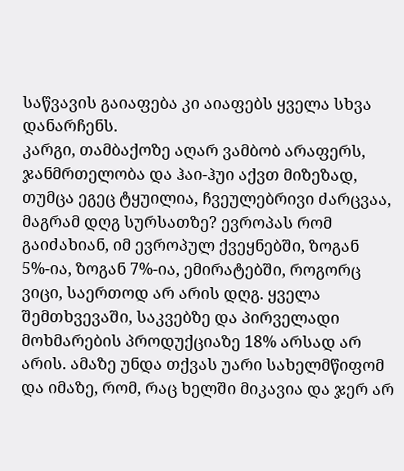საწვავის გაიაფება კი აიაფებს ყველა სხვა დანარჩენს.
კარგი, თამბაქოზე აღარ ვამბობ არაფერს, ჯანმრთელობა და ჰაი-ჰუი აქვთ მიზეზად, თუმცა ეგეც ტყუილია, ჩვეულებრივი ძარცვაა, მაგრამ დღგ სურსათზე? ევროპას რომ გაიძახიან, იმ ევროპულ ქვეყნებში, ზოგან 5%-ია, ზოგან 7%-ია, ემირატებში, როგორც ვიცი, საერთოდ არ არის დღგ. ყველა შემთხვევაში, საკვებზე და პირველადი მოხმარების პროდუქციაზე 18% არსად არ არის. ამაზე უნდა თქვას უარი სახელმწიფომ და იმაზე, რომ, რაც ხელში მიკავია და ჯერ არ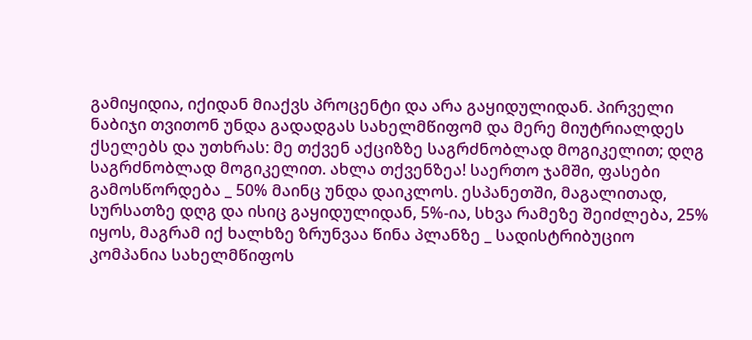გამიყიდია, იქიდან მიაქვს პროცენტი და არა გაყიდულიდან. პირველი ნაბიჯი თვითონ უნდა გადადგას სახელმწიფომ და მერე მიუტრიალდეს ქსელებს და უთხრას: მე თქვენ აქციზზე საგრძნობლად მოგიკელით; დღგ საგრძნობლად მოგიკელით. ახლა თქვენზეა! საერთო ჯამში, ფასები გამოსწორდება _ 50% მაინც უნდა დაიკლოს. ესპანეთში, მაგალითად, სურსათზე დღგ და ისიც გაყიდულიდან, 5%-ია, სხვა რამეზე შეიძლება, 25% იყოს, მაგრამ იქ ხალხზე ზრუნვაა წინა პლანზე _ სადისტრიბუციო კომპანია სახელმწიფოს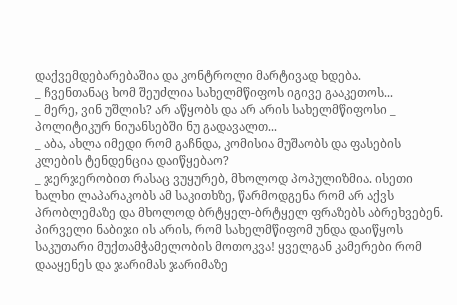დაქვემდებარებაშია და კონტროლი მარტივად ხდება.
_ ჩვენთანაც ხომ შეუძლია სახელმწიფოს იგივე გააკეთოს...
_ მერე, ვინ უშლის? არ აწყობს და არ არის სახელმწიფოსი _ პოლიტიკურ ნიუანსებში ნუ გადავალთ...
_ აბა, ახლა იმედი რომ გაჩნდა, კომისია მუშაობს და ფასების კლების ტენდენცია დაიწყებაო?
_ ჯერჯერობით რასაც ვუყურებ, მხოლოდ პოპულიზმია. ისეთი ხალხი ლაპარაკობს ამ საკითხზე, წარმოდგენა რომ არ აქვს პრობლემაზე და მხოლოდ ბრტყელ-ბრტყელ ფრაზებს აბრეხვებენ. პირველი ნაბიჯი ის არის, რომ სახელმწიფომ უნდა დაიწყოს საკუთარი მუქთამჭამელობის მოთოკვა! ყველგან კამერები რომ დააყენეს და ჯარიმას ჯარიმაზე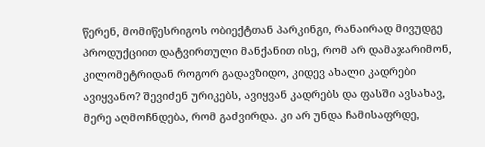წერენ, მომიწესრიგოს ობიექტთან პარკინგი, რანაირად მივუდგე პროდუქციით დატვირთული მანქანით ისე, რომ არ დამაჯარიმონ, კილომეტრიდან როგორ გადავზიდო, კიდევ ახალი კადრები ავიყვანო? შევიძენ ურიკებს, ავიყვან კადრებს და ფასში ავსახავ, მერე აღმოჩნდება, რომ გაძვირდა. კი არ უნდა ჩამისაფრდე,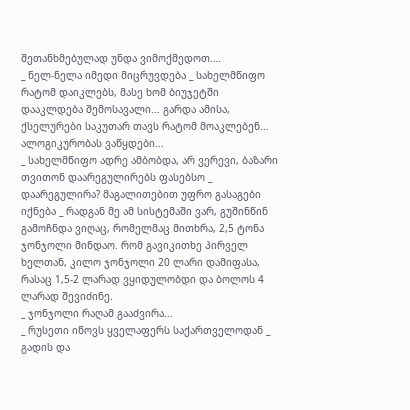შეთანხმებულად უნდა ვიმოქმედოთ.…
_ ნელ-ნელა იმედი მიცრუვდება _ სახელმწიფო რატომ დაიკლებს, მასე ხომ ბიუჯეტში დააკლდება შემოსავალი... გარდა ამისა, ქსელურები საკუთარ თავს რატომ მოაკლებენ... ალოგიკურობას ვაწყდები...
_ სახელმწიფო ადრე ამბობდა, არ ვერევი, ბაზარი თვითონ დაარეგულირებს ფასებსო _ დაარეგულირა? მაგალითებით უფრო გასაგები იქნება _ რადგან მე ამ სისტემაში ვარ, გუშინწინ გამოჩნდა ვიღაც, რომელმაც მითხრა, 2,5 ტონა ჯონჯოლი მინდაო. რომ გავიკითხე პირველ ხელთან, კილო ჯონჯოლი 20 ლარი დამიფასა, რასაც 1,5-2 ლარად ვყიდულობდი და ბოლოს 4 ლარად შევიძინე.
_ ჯონჯოლი რაღამ გააძვირა...
_ რუსეთი იწოვს ყველაფერს საქართველოდან _ გადის და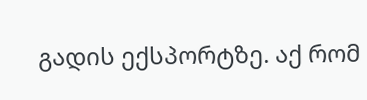გადის ექსპორტზე. აქ რომ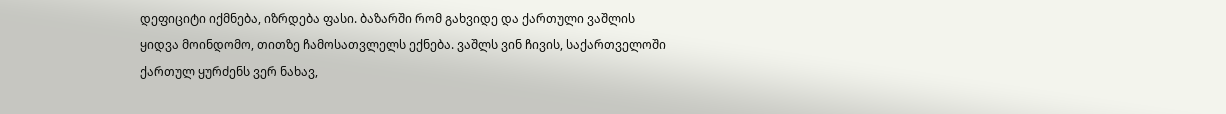დეფიციტი იქმნება, იზრდება ფასი. ბაზარში რომ გახვიდე და ქართული ვაშლის ყიდვა მოინდომო, თითზე ჩამოსათვლელს ექნება. ვაშლს ვინ ჩივის, საქართველოში ქართულ ყურძენს ვერ ნახავ,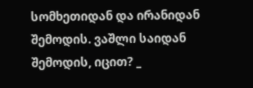სომხეთიდან და ირანიდან შემოდის. ვაშლი საიდან შემოდის, იცით? _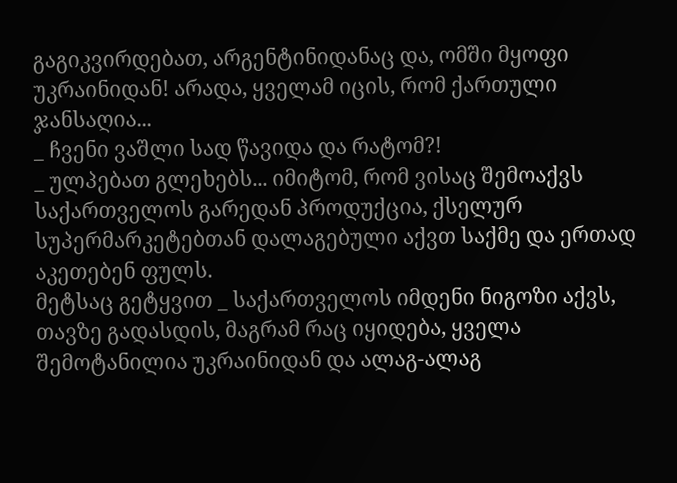გაგიკვირდებათ, არგენტინიდანაც და, ომში მყოფი უკრაინიდან! არადა, ყველამ იცის, რომ ქართული ჯანსაღია...
_ ჩვენი ვაშლი სად წავიდა და რატომ?!
_ ულპებათ გლეხებს... იმიტომ, რომ ვისაც შემოაქვს საქართველოს გარედან პროდუქცია, ქსელურ სუპერმარკეტებთან დალაგებული აქვთ საქმე და ერთად აკეთებენ ფულს.
მეტსაც გეტყვით _ საქართველოს იმდენი ნიგოზი აქვს, თავზე გადასდის, მაგრამ რაც იყიდება, ყველა შემოტანილია უკრაინიდან და ალაგ-ალაგ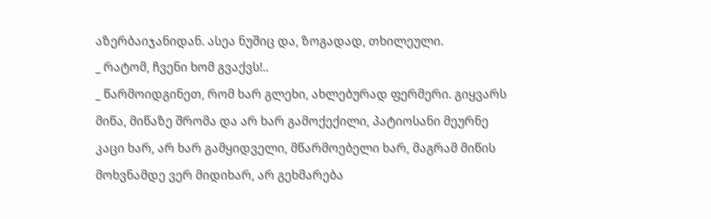აზერბაიჯანიდან. ასეა ნუშიც და, ზოგადად, თხილეული.
_ რატომ, ჩვენი ხომ გვაქვს!..
_ წარმოიდგინეთ, რომ ხარ გლეხი, ახლებურად ფერმერი. გიყვარს მიწა, მიწაზე შრომა და არ ხარ გამოქექილი, პატიოსანი მეურნე კაცი ხარ, არ ხარ გამყიდველი, მწარმოებელი ხარ, მაგრამ მიწის მოხვნამდე ვერ მიდიხარ, არ გეხმარება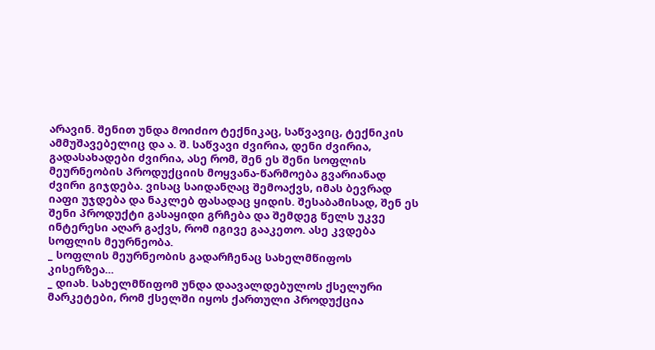არავინ. შენით უნდა მოიძიო ტექნიკაც, საწვავიც, ტექნიკის ამმუშავებელიც და ა. შ. საწვავი ძვირია, დენი ძვირია, გადასახადები ძვირია, ასე რომ, შენ ეს შენი სოფლის მეურნეობის პროდუქციის მოყვანა-წარმოება გვარიანად ძვირი გიჯდება. ვისაც საიდანღაც შემოაქვს, იმას ბევრად იაფი უჯდება და ნაკლებ ფასადაც ყიდის. შესაბამისად, შენ ეს შენი პროდუქტი გასაყიდი გრჩება და შემდეგ წელს უკვე ინტერესი აღარ გაქვს, რომ იგივე გააკეთო. ასე კვდება სოფლის მეურნეობა.
_ სოფლის მეურნეობის გადარჩენაც სახელმწიფოს კისერზეა...
_ დიახ. სახელმწიფომ უნდა დაავალდებულოს ქსელური მარკეტები, რომ ქსელში იყოს ქართული პროდუქცია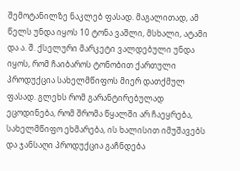შემოტანილზე ნაკლებ ფასად. მაგალითად, ამ წელს უნდა იყოს 10 ტონა ვაშლი, მსხალი, ატამი და ა. შ. ქსელური მარკეტი ვალდებული უნდა იყოს, რომ ჩაიბაროს ტონობით ქართული პროდუქცია სახელმწიფოს მიერ დათქმულ ფასად. გლეხს რომ გარანტირებულად ეცოდინება, რომ შრომა წყალში არ ჩაეყრება, სახელმწიფო ეხმარება, ის ხალისით იმუშავებს და ჯანსაღი პროდუქცია გაჩნდება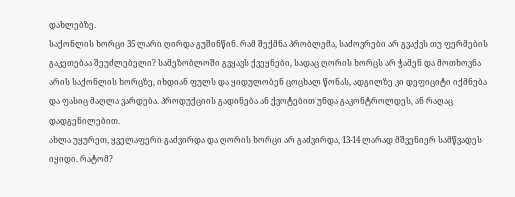დახლებზე.
საქონლის ხორცი 35 ლარი ღირდა გუშინწინ. რამ შექმნა პრობლემა, საძოვრები არ გვაქვს თუ ფერმების გაკეთებაა შეუძლებელი? სამეზობლოში გვყავს ქვეყნები, სადაც ღორის ხორცს არ ჭამენ და მოთხოვნა არის საქონლის ხორცზე, იხდიან ფულს და ყიდულობენ ცოცხალ წონას, ადგილზე კი დეფიციტი იქმნება და ფასიც მაღლა ვარდება. პროდუქციის გადინება ან ქვოტებით უნდა გაკონტროლდეს, ან რაღაც დადგენილებით.
ახლა უყურეთ, ყველაფერი გაძვირდა და ღორის ხორცი არ გაძვირდა, 13-14 ლარად მშვენიერ სამწვადეს იყიდი. რატომ?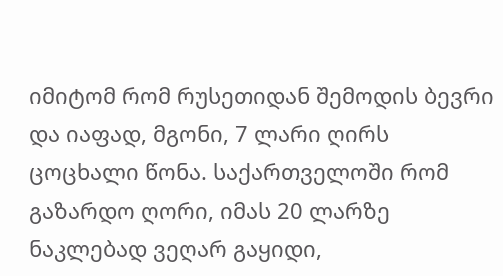იმიტომ რომ რუსეთიდან შემოდის ბევრი და იაფად, მგონი, 7 ლარი ღირს ცოცხალი წონა. საქართველოში რომ გაზარდო ღორი, იმას 20 ლარზე ნაკლებად ვეღარ გაყიდი,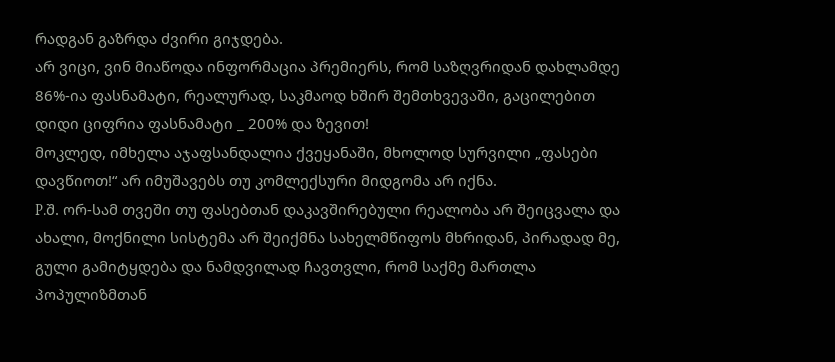რადგან გაზრდა ძვირი გიჯდება.
არ ვიცი, ვინ მიაწოდა ინფორმაცია პრემიერს, რომ საზღვრიდან დახლამდე 86%-ია ფასნამატი, რეალურად, საკმაოდ ხშირ შემთხვევაში, გაცილებით დიდი ციფრია ფასნამატი _ 200% და ზევით!
მოკლედ, იმხელა აჯაფსანდალია ქვეყანაში, მხოლოდ სურვილი „ფასები დავწიოთ!“ არ იმუშავებს თუ კომლექსური მიდგომა არ იქნა.
P.შ. ორ-სამ თვეში თუ ფასებთან დაკავშირებული რეალობა არ შეიცვალა და ახალი, მოქნილი სისტემა არ შეიქმნა სახელმწიფოს მხრიდან, პირადად მე, გული გამიტყდება და ნამდვილად ჩავთვლი, რომ საქმე მართლა პოპულიზმთან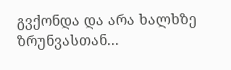გვქონდა და არა ხალხზე ზრუნვასთან...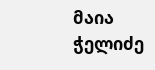მაია ჭელიძე